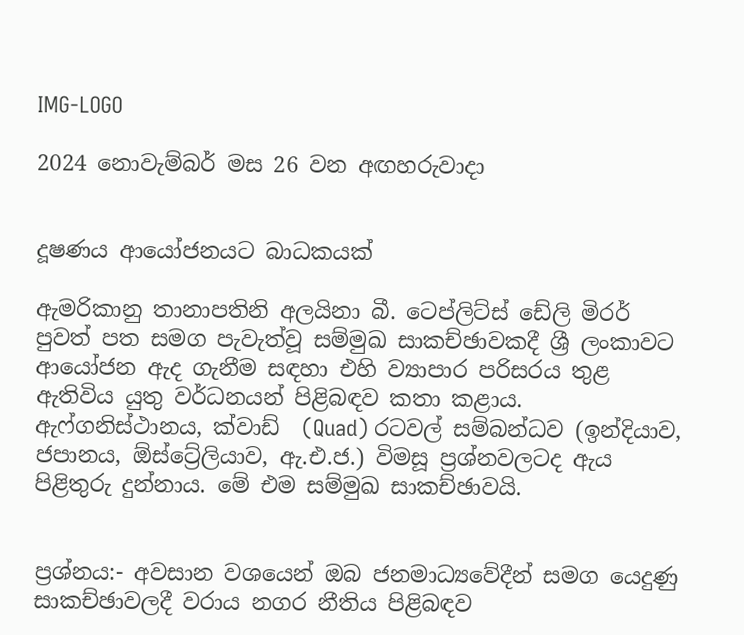IMG-LOGO

2024 නොවැම්බර් මස 26 වන අඟහරුවාදා


දූෂණය ආයෝජනයට බාධකයක්

ඇමරිකානු තානාපතිනි අලයිනා බී. ටෙප්ලිට්ස් ඩේලි මිරර් පුවත් පත සමග පැවැත්වූ සම්මුඛ සාකච්ඡාවකදී ශ්‍රී ලංකාවට ආයෝජන ඇද ගැනීම සඳහා එහි ව්‍යාපාර පරිසරය තුළ ඇතිවිය යුතු වර්ධනයන් පිළිබඳව කතා කළාය. ඇෆ්ගනිස්ථානය, ක්වාඩ්  (Quad) රටවල් සම්බන්ධව (ඉන්දියාව, ජපානය, ඕස්ට්‍රේලියාව, ඇ.එ.ජ.) විමසූ ප්‍රශ්නවලටද ඇය පිළිතුරු දුන්නාය. මේ එම සම්මුඛ සාකච්ඡාවයි.


ප්‍රශ්නය:- අවසාන වශයෙන් ඔබ ජනමාධ්‍යවේදීන් සමග යෙදුණු සාකච්ඡාවලදී වරාය නගර නීතිය පිළිබඳව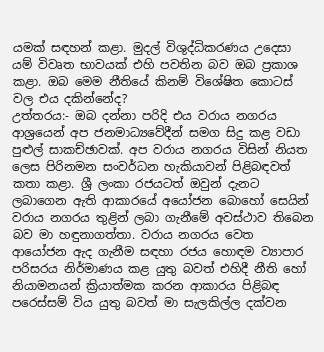යමක් සඳහන් කළා. මුදල් විශුද්ධිකරණය උදෙසා යම් විවෘත භාවයක් එහි පවතින බව ඔබ ප්‍රකාශ කළා. ඔබ මෙම නීතියේ කිනම් විශේෂිත කොටස් වල එය දකින්නේද?
උත්තරය:- ඔබ දන්නා පරිදි එය වරාය නගරය ආශ්‍රයෙන් අප ජනමාධ්‍යවේදීන් සමග සිදු කළ වඩා පුළුල් සාකච්ඡාවක්. අප වරාය නගරය විසින් නියත ලෙස පිරිනමන සංවර්ධන හැකියාවන් පිළිබඳවත් කතා කළා. ශ්‍රී ලංකා රජයටත් ඔවුන් දැනට ලබාගෙන ඇති ආකාරයේ අයෝජන බොහෝ සෙයින් වරාය නගරය තුළින් ලබා ගැනීමේ අවස්ථාව තිබෙන බව මා හඳුනාගත්තා. වරාය නගරය වෙත ආයෝජන ඇද ගැනීම සඳහා රජය හොඳම ව්‍යාපාර  පරිසරය නිර්මාණය කළ යුතු බවත් එහිදී නීති හෝ නියාමනයන් ක්‍රියාත්මක කරන ආකාරය පිළිබඳ පරෙස්සම් විය යුතු බවත් මා සැලකිල්ල දක්වන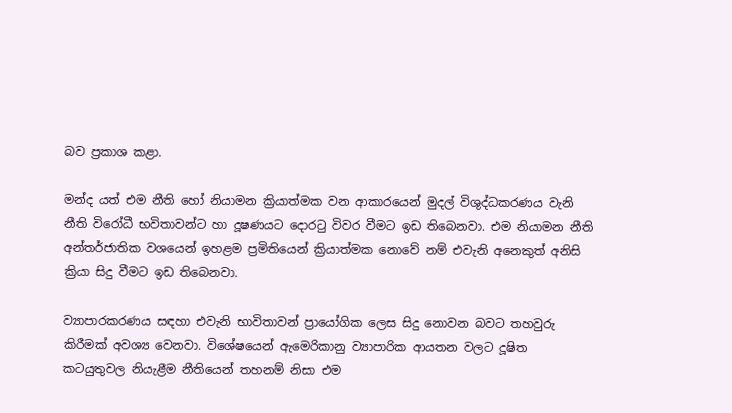බව ප්‍රකාශ කළා.

මන්ද යත් එම නීති හෝ නියාමන ක්‍රියාත්මක වන ආකාරයෙන් මුදල් විශුද්ධකරණය වැනි නීති විරෝධී භවිතාවන්ට හා දූෂණයට දොරටු විවර වීමට ඉඩ තිබෙනවා. එම නියාමන නීති අන්තර්ජාතික වශයෙන් ඉහළම ප්‍රමිතියෙන් ක්‍රියාත්මක නොවේ නම් එවැනි අනෙකුත් අනිසි ක්‍රියා සිදු වීමට ඉඩ තිබෙනවා.

ව්‍යාපාරකරණය සඳහා එවැනි භාවිතාවන් ප්‍රායෝගික ලෙස සිදු නොවන බවට තහවුරු කිරීමක් අවශ්‍ය වෙනවා. විශේෂයෙන් ඇමෙරිකානු ව්‍යාපාරික ආයතන වලට දූෂිත කටයුතුවල නියැළීම නීතියෙන් තහනම් නිසා එම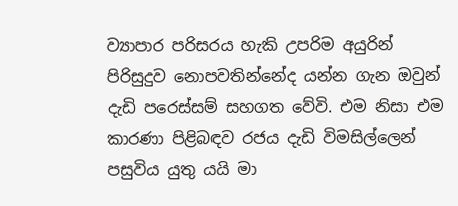ව්‍යාපාර පරිසරය හැකි උපරිම අයුරින්  පිරිසුදුව නොපවතින්නේද යන්න ගැන ඔවුන් දැඩි පරෙස්සම් සහගත වේවි. එම නිසා එම කාරණා පිළිබඳව රජය දැඩි විමසිල්ලෙන් පසුවිය යුතු යයි මා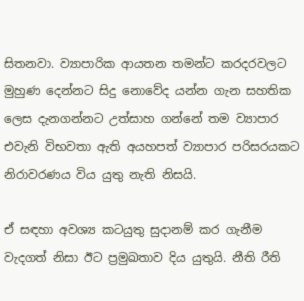සිතනවා. ව්‍යාපාරික ආයතන තමන්ට කරදරවලට මුහුණ දෙන්නට සිදු නොවේද යන්න ගැන සහතික ලෙස දැනගන්නට උත්සාහ ගන්නේ තම ව්‍යාපාර එවැනි විභවතා ඇති අයහපත් ව්‍යාපාර පරිසරයකට නිරාවරණය විය යුතු නැති නිසයි.

ඒ සඳහා අවශ්‍ය කටයුතු සුදානම් කර ගැනීම වැදගත් නිසා ඊට ප්‍රමුඛතාව දිය යුතුයි. නීති රීති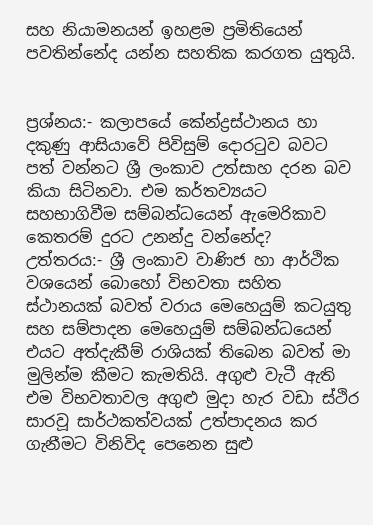සහ නියාමනයන් ඉහළම ප්‍රමිතියෙන් පවතින්නේද යන්න සහතික කරගත යුතුයි.


ප්‍රශ්නය:- කලාපයේ කේන්ද්‍රස්ථානය හා දකුණු ආසියාවේ පිවිසුම් දොරටුව බවට පත් වන්නට ශ්‍රී ලංකාව උත්සාහ දරන බව කියා සිටිනවා. එම කර්තව්‍යයට සහභාගිවීම සම්බන්ධයෙන් ඇමෙරිකාව කෙතරම් දුරට උනන්දු වන්නේද?
උත්තරය:- ශ්‍රී ලංකාව වාණිජ හා ආර්ථික වශයෙන් බොහෝ විභවතා සහිත ස්ථානයක් බවත් වරාය මෙහෙයුම් කටයුතු සහ සම්පාදන මෙහෙයුම් සම්බන්ධයෙන් එයට අත්දැකීම් රාශියක් තිබෙන බවත් මා මුලින්ම කීමට කැමතියි. අගුළු වැටී ඇති එම විභවතාවල අගුළු මුදා හැර වඩා ස්ථිර සාරවූ සාර්ථකත්වයක් උත්පාදනය කර ගැනීමට විනිවිද පෙනෙන සුළු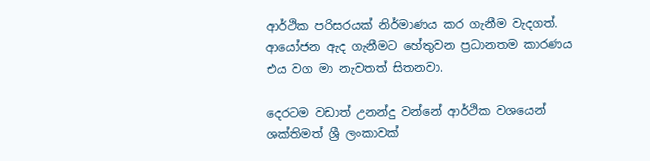ආර්ථික පරිසරයක් නිර්මාණය කර ගැනීම වැදගත්. ආයෝජන ඇද ගැනීමට හේතුවන ප්‍රධානතම කාරණය එය වග මා නැවතත් සිතනවා.

දෙරටම වඩාත් උනන්දු වන්නේ ආර්ථික වශයෙන් ශක්තිමත් ශ්‍රී ලංකාවක්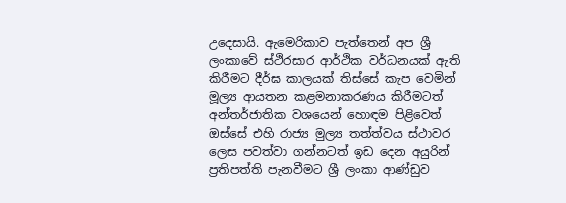උදෙසායි. ඇමෙරිකාව පැත්තෙන් අප ශ්‍රී ලංකාවේ ස්ථිරසාර ආර්ථික වර්ධනයක් ඇති කිරීමට දීර්ඝ කාලයක් තිස්සේ කැප වෙමින් මූල්‍ය ආයතන කළමනාකරණය කිරීමටත් අන්තර්ජාතික වශයෙන් හොඳම පිළිවෙත් ඔස්සේ එහි රාජ්‍ය මුල්‍ය තත්ත්වය ස්ථාවර ලෙස පවත්වා ගන්නටත් ඉඩ දෙන අයුරින් ප්‍රතිපත්ති පැනවීමට ශ්‍රී ලංකා ආණ්‍ඩුව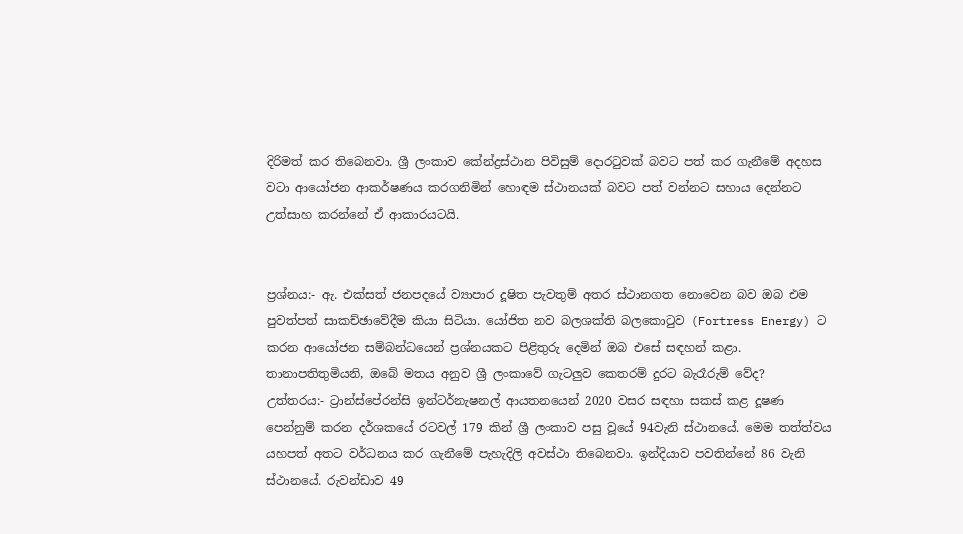දිරිමත් කර තිබෙනවා. ශ්‍රී ලංකාව කේන්ද්‍රස්ථාන පිවිසුම් දොරටුවක් බවට පත් කර ගැනීමේ අදහස වටා ආයෝජන ආකර්ෂණය කරගනිමින් හොඳම ස්ථානයක් බවට පත් වන්නට සහාය දෙන්නට උත්සාහ කරන්නේ ඒ ආකාරයටයි.


ප්‍රශ්නය:- ඇ. එක්සත් ජනපදයේ ව්‍යාපාර දූෂිත පැවතුම් අතර ස්ථානගත නොවෙන බව ඔබ එම පුවත්පත් සාකච්ඡාවේදීම කියා සිටියා. යෝජිත නව බලශක්ති බලකොටුව (Fortress Energy) ට කරන ආයෝජන සම්බන්ධයෙන් ප්‍රශ්නයකට පිළිතුරු දෙමින් ඔබ එසේ සඳහන් කළා. තානාපතිතුමියනි, ඔබේ මතය අනුව ශ්‍රී ලංකාවේ ගැටලුව කෙතරම් දුරට බැරෑරුම් වේද?
උත්තරය:- ට්‍රාන්ස්පේරන්සි ඉන්ටර්නැෂනල් ආයතනයෙන් 2020 වසර සඳහා සකස් කළ දූෂණ පෙන්නුම් කරන දර්ශකයේ රටවල් 179 කින් ශ්‍රී ලංකාව පසු වූයේ 94වැනි ස්ථානයේ. මෙම තත්ත්වය යහපත් අතට වර්ධනය කර ගැනීමේ පැහැදිලි අවස්ථා තිබෙනවා. ඉන්දියාව පවතින්නේ 86 වැනි ස්ථානයේ. රුවන්ඩාව 49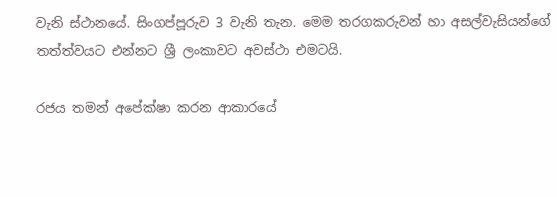වැනි ස්ථානයේ. සිංගප්පූරුව 3 වැනි තැන. මෙම තරගකරුවන් හා අසල්වැසියන්ගේ තත්ත්වයට එන්නට ශ්‍රී ලංකාවට අවස්ථා එමටයි.

රජය තමන් අපේක්ෂා කරන ආකාරයේ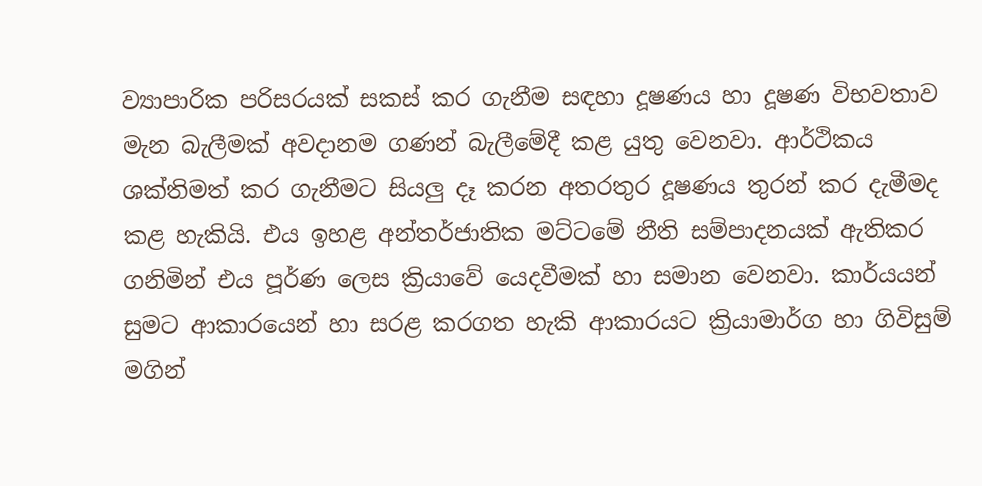ව්‍යාපාරික පරිසරයක් සකස් කර ගැනීම සඳහා දූෂණය හා දූෂණ විභවතාව මැන බැලීමක් අවදානම ගණන් බැලීමේදී කළ යුතු වෙනවා. ආර්ථිකය ශක්තිමත් කර ගැනීමට සියලු දෑ කරන අතරතුර දූෂණය තුරන් කර දැමීමද කළ හැකියි. එය ඉහළ අන්තර්ජාතික මට්ටමේ නීති සම්පාදනයක් ඇතිකර ගනිමින් එය පූර්ණ ලෙස ක්‍රියාවේ යෙදවීමක් හා සමාන වෙනවා. කාර්යයන් සුමට ආකාරයෙන් හා සරළ කරගත හැකි ආකාරයට ක්‍රියාමාර්ග හා ගිවිසුම් මගින්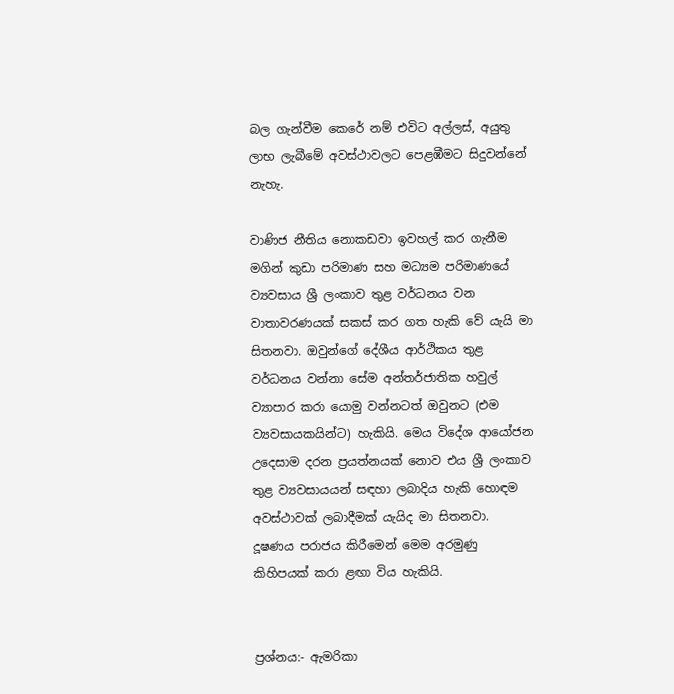බල ගැන්වීම කෙරේ නම් එවිට අල්ලස්, අයුතු ලාභ ලැබීමේ අවස්ථාවලට පෙළඹීමට සිදුවන්නේ නැහැ.

වාණිජ නීතිය නොකඩවා ඉවහල් කර ගැනීම මගින් කුඩා පරිමාණ සහ මධ්‍යම පරිමාණයේ ව්‍යවසාය ශ්‍රී ලංකාව තුළ වර්ධනය වන වාතාවරණයක් සකස් කර ගත හැකි වේ යැයි මා සිතනවා. ඔවුන්ගේ දේශීය ආර්ථිකය තුළ වර්ධනය වන්නා සේම අන්තර්ජාතික හවුල් ව්‍යාපාර කරා යොමු වන්නටත් ඔවුනට (එම ව්‍යවසායකයින්ට) හැකියි. මෙය විදේශ ආයෝජන උදෙසාම දරන ප්‍රයත්නයක් නොව එය ශ්‍රී ලංකාව තුළ ව්‍යවසායයන් සඳහා ලබාදිය හැකි හොඳම අවස්ථාවක් ලබාදීමක් යැයිද මා සිතනවා. දූෂණය පරාජය කිරීමෙන් මෙම අරමුණු කිහිපයක් කරා ළඟා විය හැකියි.


ප්‍රශ්නය:- ඇමරිකා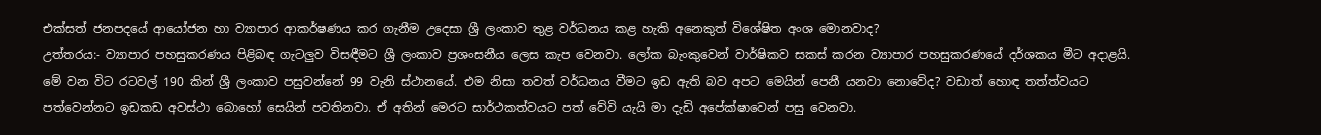එක්සත් ජනපදයේ ආයෝජන හා ව්‍යාපාර ආකර්ෂණය කර ගැනීම උදෙසා ශ්‍රී ලංකාව තුළ වර්ධනය කළ හැකි අනෙකුත් විශේෂිත අංශ මොනවාද?
උත්තරය:- ව්‍යාපාර පහසුකරණය පිළිබඳ ගැටලුව විසඳීමට ශ්‍රී ලංකාව ප්‍රශංසනීය ලෙස කැප වෙනවා. ලෝක බැංකුවෙන් වාර්ෂිකව සකස් කරන ව්‍යාපාර පහසුකරණයේ දර්ශකය මීට අදාළයි. මේ වන විට රටවල් 190 කින් ශ්‍රී ලංකාව පසුවන්නේ 99 වැනි ස්ථානයේ. එම නිසා තවත් වර්ධනය වීමට ඉඩ ඇති බව අපට මෙයින් පෙනී යනවා නොවේද? වඩාත් හොඳ තත්ත්වයට පත්වෙන්නට ඉඩකඩ අවස්ථා බොහෝ සෙයින් පවතිනවා. ඒ අතින් මෙරට සාර්ථකත්වයට පත් වේවි යැයි මා දැඩි අපේක්ෂාවෙන් පසු වෙනවා.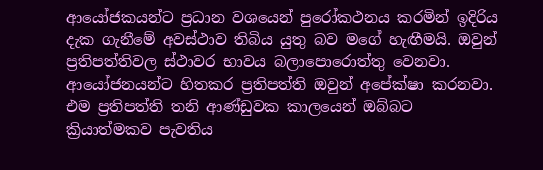ආයෝජකයන්ට ප්‍රධාන වශයෙන් පුරෝකථනය කරමින් ඉදිරිය දැක ගැනීමේ අවස්ථාව තිබිය යුතු බව මගේ හැඟීමයි. ඔවුන් ප්‍රතිපත්තිවල ස්ථාවර භාවය බලාපොරොත්තු වෙනවා. ආයෝජනයන්ට හිතකර ප්‍රතිපත්ති ඔවුන් අපේක්ෂා කරනවා. එම ප්‍රතිපත්ති තනි ආණ්‍ඩුවක කාලයෙන් ඔබ්බට ක්‍රියාත්මකව පැවතිය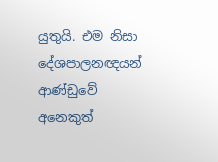යුතුයි. එම නිසා දේශපාලනඥයන් ආණ්‍ඩුවේ අනෙකුත්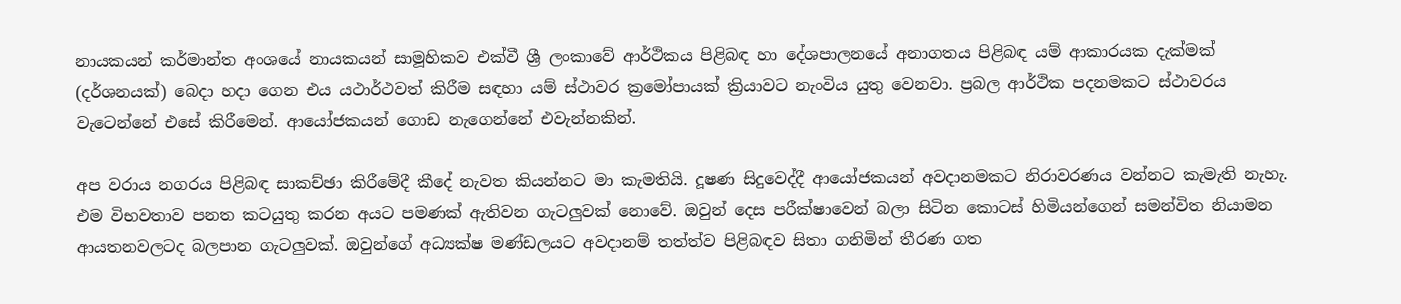නායකයන් කර්මාන්ත අංශයේ නායකයන් සාමූහිකව එක්වී ශ්‍රී ලංකාවේ ආර්ථිකය පිළිබඳ හා දේශපාලනයේ අනාගතය පිළිබඳ යම් ආකාරයක දැක්මක් (දර්ශනයක්) බෙදා හදා ගෙන එය යථාර්ථවත් කිරීම සඳහා යම් ස්ථාවර ක්‍රමෝපායක් ක්‍රියාවට නැංවිය යුතු වෙනවා. ප්‍රබල ආර්ථික පදනමකට ස්ථාවරය වැටෙන්නේ එසේ කිරීමෙන්. ආයෝජකයන් ගොඩ නැගෙන්නේ එවැන්නකින්.

අප වරාය නගරය පිළිබඳ සාකච්ඡා කිරීමේදී කීදේ නැවත කියන්නට මා කැමතියි. දූෂණ සිදුවෙද්දී ආයෝජකයන් අවදානමකට නිරාවරණය වන්නට කැමැති නැහැ. එම විභවතාව පනත කටයුතු කරන අයට පමණක් ඇතිවන ගැටලුවක් නොවේ. ඔවුන් දෙස පරීක්ෂාවෙන් බලා සිටින කොටස් හිමියන්ගෙන් සමන්විත නියාමන ආයතනවලටද බලපාන ගැටලුවක්. ඔවුන්ගේ අධ්‍යක්ෂ මණ්ඩලයට අවදානම් තත්ත්ව පිළිබඳව සිතා ගනිමින් තීරණ ගත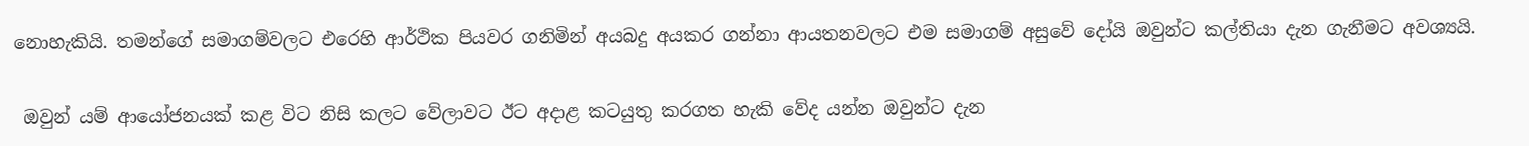නොහැකියි. තමන්ගේ සමාගම්වලට එරෙහි ආර්ථික පියවර ගනිමින් අයබදු අයකර ගන්නා ආයතනවලට එම සමාගම් අසුවේ දෝයි ඔවුන්ට කල්තියා දැන ගැනීමට අවශ්‍යයි.

 ඔවුන් යම් ආයෝජනයක් කළ විට නිසි කලට වේලාවට ඊට අදාළ කටයුතු කරගත හැකි වේද යන්න ඔවුන්ට දැන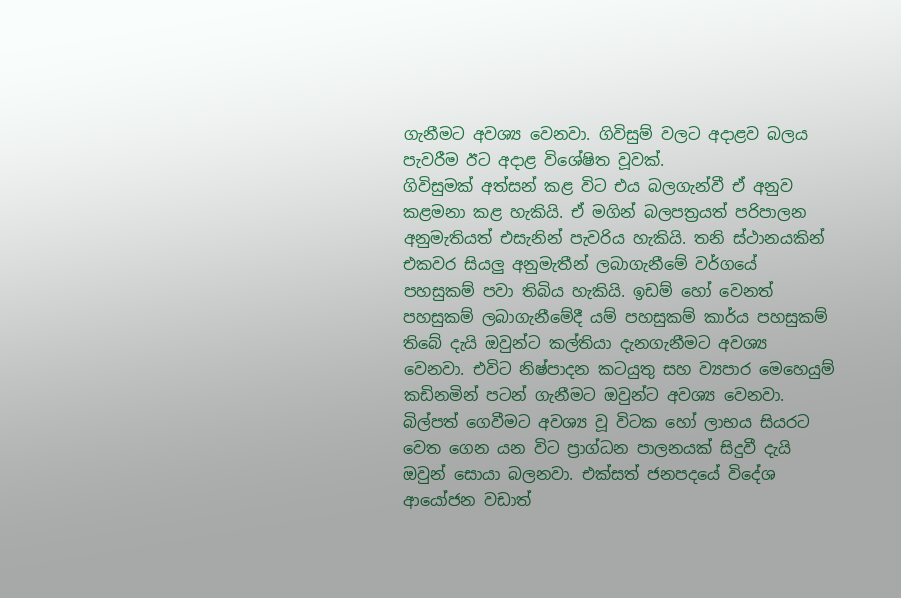ගැනීමට අවශ්‍ය වෙනවා. ගිවිසුම් වලට අදාළව බලය පැවරීම ඊට අදාළ විශේෂිත වූවක්.
ගිවිසුමක් අත්සන් කළ විට එය බලගැන්වී ඒ අනුව කළමනා කළ හැකියි. ඒ මගින් බලපත්‍රයත් පරිපාලන අනුමැතියත් එසැනින් පැවරිය හැකියි. තනි ස්ථානයකින් එකවර සියලු අනුමැතීන් ලබාගැනීමේ වර්ගයේ පහසුකම් පවා තිබිය හැකියි. ඉඩම් හෝ වෙනත් පහසුකම් ලබාගැනීමේදී යම් පහසුකම් කාර්ය පහසුකම් තිබේ දැයි ඔවුන්ට කල්තියා දැනගැනීමට අවශ්‍ය වෙනවා. එවිට නිෂ්පාදන කටයුතු සහ ව්‍යපාර මෙහෙයුම් කඩිනමින් පටන් ගැනීමට ඔවුන්ට අවශ්‍ය වෙනවා. බිල්පත් ගෙවීමට අවශ්‍ය වූ විටක හෝ ලාභය සියරට වෙත ගෙන යන විට ප්‍රාග්ධන පාලනයක් සිදුවී දැයි ඔවුන් සොයා බලනවා. එක්සත් ජනපදයේ විදේශ ආයෝජන වඩාත්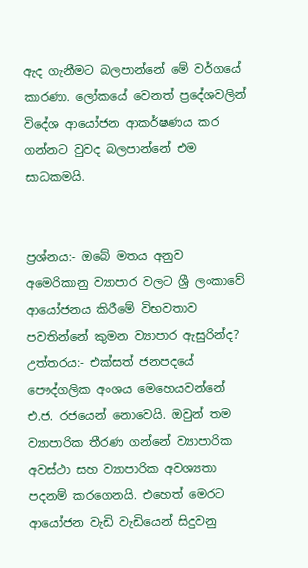ඇද ගැනීමට බලපාන්නේ මේ වර්ගයේ කාරණා. ලෝකයේ වෙනත් ප්‍රදේශවලින් විදේශ ආයෝජන ආකර්ෂණය කර ගන්නට වුවද බලපාන්නේ එම සාධකමයි.


ප්‍රශ්නය:- ඔබේ මතය අනුව අමෙරිකානු ව්‍යාපාර වලට ශ්‍රී ලංකාවේ ආයෝජනය කිරීමේ විභවතාව පවතින්නේ කුමන ව්‍යාපාර ඇසුරින්ද?
උත්තරය:- එක්සත් ජනපදයේ පෞද්ගලික අංශය මෙහෙයවන්නේ එ.ජ. රජයෙන් නොවෙයි. ඔවුන් තම ව්‍යාපාරික තීරණ ගන්නේ ව්‍යාපාරික අවස්ථා සහ ව්‍යාපාරික අවශ්‍යතා පදනම් කරගෙනයි. එහෙත් මෙරට ආයෝජන වැඩි වැඩියෙන් සිදුවනු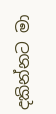දකින්නට මා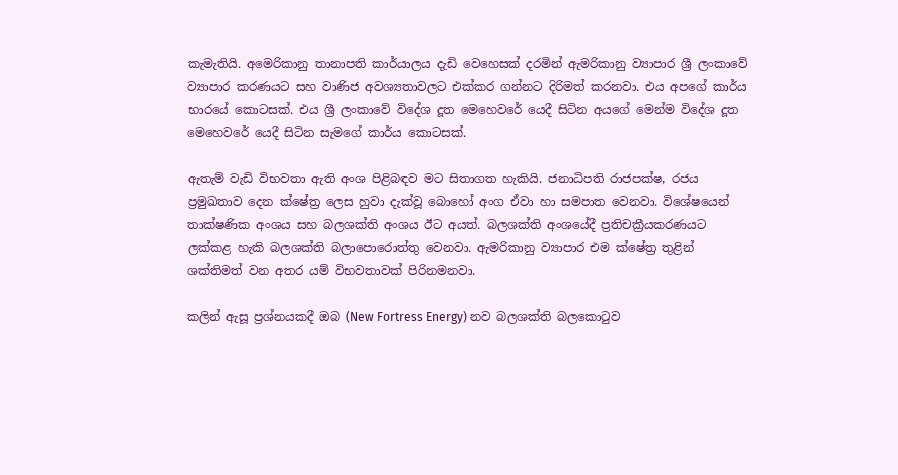කැමැතියි. අමෙරිකානු තානාපති කාර්යාලය දැඩි වෙහෙසක් දරමින් ඇමරිකානු ව්‍යාපාර ශ්‍රී ලංකාවේ ව්‍යාපාර කරණයට සහ වාණිජ අවශ්‍යතාවලට එක්කර ගන්නට දිරිමත් කරනවා. එය අපගේ කාර්ය භාරයේ කොටසක්. එය ශ්‍රී ලංකාවේ විදේශ දූත මෙහෙවරේ යෙදී සිටින අයගේ මෙන්ම විදේශ දූත මෙහෙවරේ යෙදී සිටින සැමගේ කාර්ය කොටසක්.

ඇතැම් වැඩි විභවතා ඇති අංශ පිළිබඳව මට සිතාගත හැකියි. ජනාධිපති රාජපක්ෂ, රජය ප්‍රමුඛතාව දෙන ක්ෂේත්‍ර ලෙස හුවා දැක්වූ බොහෝ අංග ඒවා හා සමපාත වෙනවා. විශේෂයෙන් තාක්ෂණික අංශය සහ බලශක්ති අංශය ඊට අයත්. බලශක්ති අංශයේදී ප්‍රතිචක්‍රීයකරණයට ලක්කළ හැකි බලශක්ති බලාපොරොත්තු වෙනවා. ඇමරිකානු ව්‍යාපාර එම ක්ෂේත්‍ර තුළින් ශක්තිමත් වන අතර යම් විභවතාවක් පිරිනමනවා.

කලින් ඇසූ ප්‍රශ්නයකදී ඔබ (New Fortress Energy) නව බලශක්ති බලකොටුව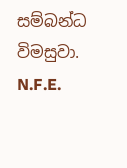සම්බන්ධ විමසුවා. N.F.E.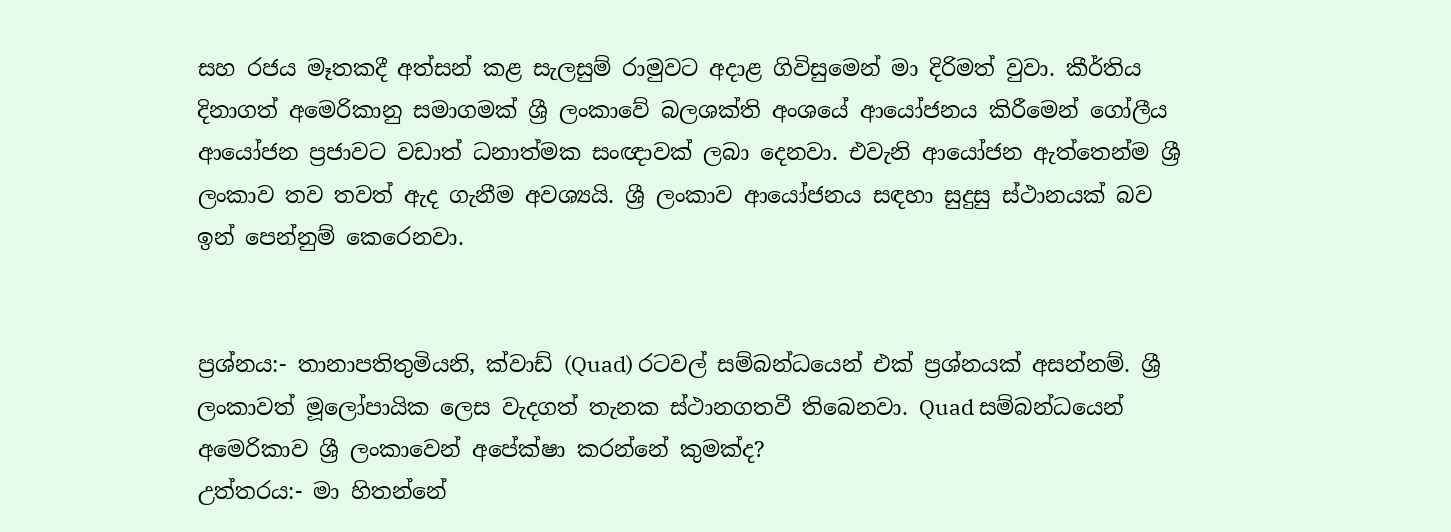සහ රජය මෑතකදී අත්සන් කළ සැලසුම් රාමුවට අදාළ ගිවිසුමෙන් මා දිරිමත් වුවා. කීර්තිය දිනාගත් අමෙරිකානු සමාගමක් ශ්‍රී ලංකාවේ බලශක්ති අංශයේ ආයෝජනය කිරීමෙන් ගෝලීය ආයෝජන ප්‍රජාවට වඩාත් ධනාත්මක සංඥාවක් ලබා දෙනවා. එවැනි ආයෝජන ඇත්තෙන්ම ශ්‍රී ලංකාව තව තවත් ඇද ගැනීම අවශ්‍යයි. ශ්‍රී ලංකාව ආයෝජනය සඳහා සුදුසු ස්ථානයක් බව ඉන් පෙන්නුම් කෙරෙනවා.


ප්‍රශ්නය:- තානාපතිතුමියනි, ක්වාඩ් (Quad) රටවල් සම්බන්ධයෙන් එක් ප්‍රශ්නයක් අසන්නම්. ශ්‍රී ලංකාවත් මූලෝපායික ලෙස වැදගත් තැනක ස්ථානගතවී තිබෙනවා. Quad සම්බන්ධයෙන් අමෙරිකාව ශ්‍රී ලංකාවෙන් අපේක්ෂා කරන්නේ කුමක්ද?
උත්තරය:- මා හිතන්නේ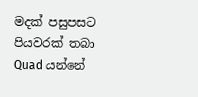මදක් පසුපසට පියවරක් තබා Quad යන්නේ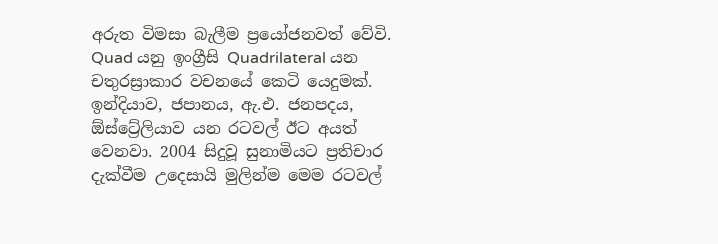අරුත විමසා බැලීම ප්‍රයෝජනවත් වේවි.  Quad යනු ඉංග්‍රීසි Quadrilateral යන චතුරස්‍රාකාර වචනයේ කෙටි යෙදුමක්. ඉන්දියාව, ජපානය, ඇ.එ. ජනපදය, ඕස්ට්‍රේලියාව යන රටවල් ඊට අයත් වෙනවා. 2004 සිදුවූ සුනාමියට ප්‍රතිචාර දැක්වීම උදෙසායි මුලින්ම මෙම රටවල්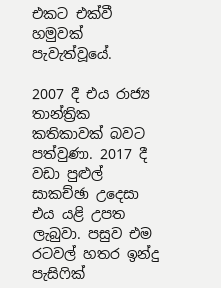එකට එක්වී හමුවක් පැවැත්වූයේ.

2007 දී එය රාජ්‍ය තාන්ත්‍රික කතිකාවක් බවට පත්වුණා. 2017 දී වඩා පුළුල් සාකච්ඡා උදෙසා එය යළි උපත ලැබුවා. පසුව එම රටවල් හතර ඉන්දු පැසිෆික්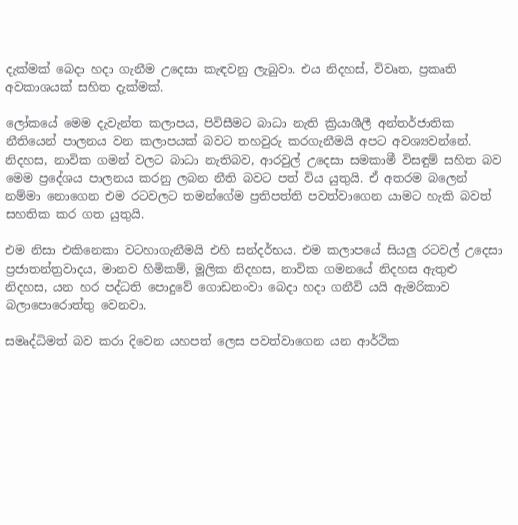දැක්මක් බෙදා හදා ගැනීම උදෙසා කැඳවනු ලැබුවා. එය නිදහස්, විවෘත, ප්‍රකෘති අවකාශයක් සහිත දැක්මක්.

ලෝකයේ මෙම දැවැන්ත කලාපය, පිවිසීමට බාධා නැති ක්‍රියාශීලී අන්තර්ජාතික නීතියෙන් පාලනය වන කලාපයක් බවට තහවුරු කරගැනීමයි අපට අවශ්‍යවන්නේ. නිදහස, නාවික ගමන් වලට බාධා නැතිබව, ආරවුල් උදෙසා සමකාමී විසඳුම් සහිත බව මෙම ප්‍රදේශය පාලනය කරනු ලබන නීති බවට පත් විය යුතුයි. ඒ අතරම බලෙන් නම්මා නොගෙන එම රටවලට තමන්ගේම ප්‍රතිපත්ති පවත්වාගෙන යාමට හැකි බවත් සහතික කර ගත යුතුයි.

එම නිසා එකිනෙකා වටහාගැනීමයි එහි සන්දර්භය. එම කලාපයේ සියලු රටවල් උදෙසා ප්‍රජාතන්ත්‍රවාදය, මානව හිමිකම්, මූලික නිදහස, නාවික ගමනයේ නිදහස ඇතුළු නිදහස, යන හර පද්ධති පොදුවේ ගොඩනංවා බෙදා හදා ගනීවි යයි ඇමරිකාව බලාපොරොත්තු වෙනවා.

සමෘද්ධිමත් බව කරා දිවෙන යහපත් ලෙස පවත්වාගෙන යන ආර්ථික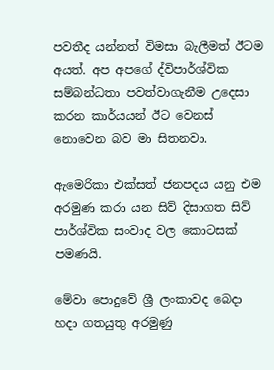පවතීද යන්නත් විමසා බැලීමත් ඊටම අයත්. අප අපගේ ද්විපාර්ශ්වික සම්බන්ධතා පවත්වාගැනීම උදෙසා කරන කාර්යයන් ඊට වෙනස් නොවෙන බව මා සිතනවා.

ඇමෙරිකා එක්සත් ජනපදය යනු එම අරමුණ කරා යන සිව් දිසාගත සිව් පාර්ශ්වික සංවාද වල කොටසක් පමණයි.

මේවා පොදුවේ ශ්‍රී ලංකාවද බෙදා හදා ගතයුතු අරමුණු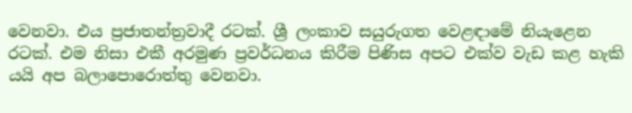වෙනවා. එය ප්‍රජාතන්ත්‍රවාදී රටක්. ශ්‍රී ලංකාව සයුරුගත වෙළඳාමේ නියැළෙන රටක්. එම නිසා එකී අරමුණ ප්‍රවර්ධනය කිරීම පිණිස අපට එක්ව වැඩ කළ හැකි යයි අප බලාපොරොත්තු වෙනවා.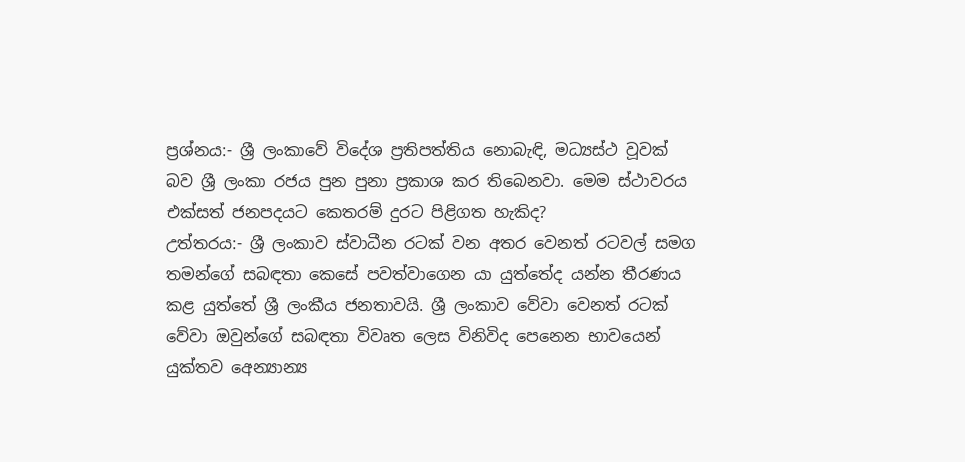ප්‍රශ්නය:- ශ්‍රී ලංකාවේ විදේශ ප්‍රතිපත්තිය නොබැඳි, මධ්‍යස්ථ වූවක් බව ශ්‍රී ලංකා රජය පුන පුනා ප්‍රකාශ කර තිබෙනවා. මෙම ස්ථාවරය එක්සත් ජනපදයට කෙතරම් දුරට පිළිගත හැකිද?
උත්තරය:- ශ්‍රී ලංකාව ස්වාධීන රටක් වන අතර වෙනත් රටවල් සමග තමන්ගේ සබඳතා කෙසේ පවත්වාගෙන යා යුත්තේද යන්න තීරණය කළ යුත්තේ ශ්‍රී ලංකීය ජනතාවයි. ශ්‍රී ලංකාව වේවා වෙනත් රටක් වේවා ඔවුන්ගේ සබඳතා විවෘත ලෙස විනිවිද පෙනෙන භාවයෙන් යුක්තව අෙන්‍යාන්‍ය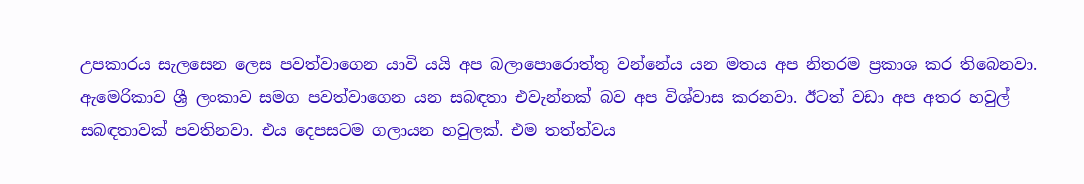උපකාරය සැලසෙන ලෙස පවත්වාගෙන යාවි යයි අප බලාපොරොත්තු වන්නේය යන මතය අප නිතරම ප්‍රකාශ කර තිබෙනවා. ඇමෙරිකාව ශ්‍රී ලංකාව සමග පවත්වාගෙන යන සබඳතා එවැන්නක් බව අප විශ්වාස කරනවා. ඊටත් වඩා අප අතර හවුල් සබඳතාවක් පවතිනවා. එය දෙපසටම ගලායන හවුලක්. එම තත්ත්වය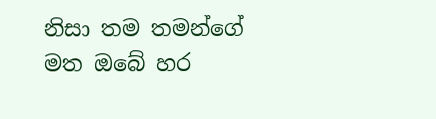නිසා තම තමන්ගේ මත ඔබේ හර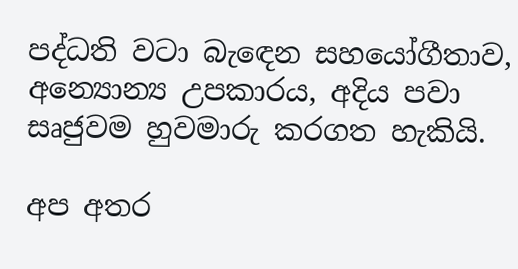පද්ධති වටා බැඳෙන සහයෝගීතාව, අන්‍යොන්‍ය උපකාරය, අදිය පවා සෘජුවම හුවමාරු කරගත හැකියි.

අප අතර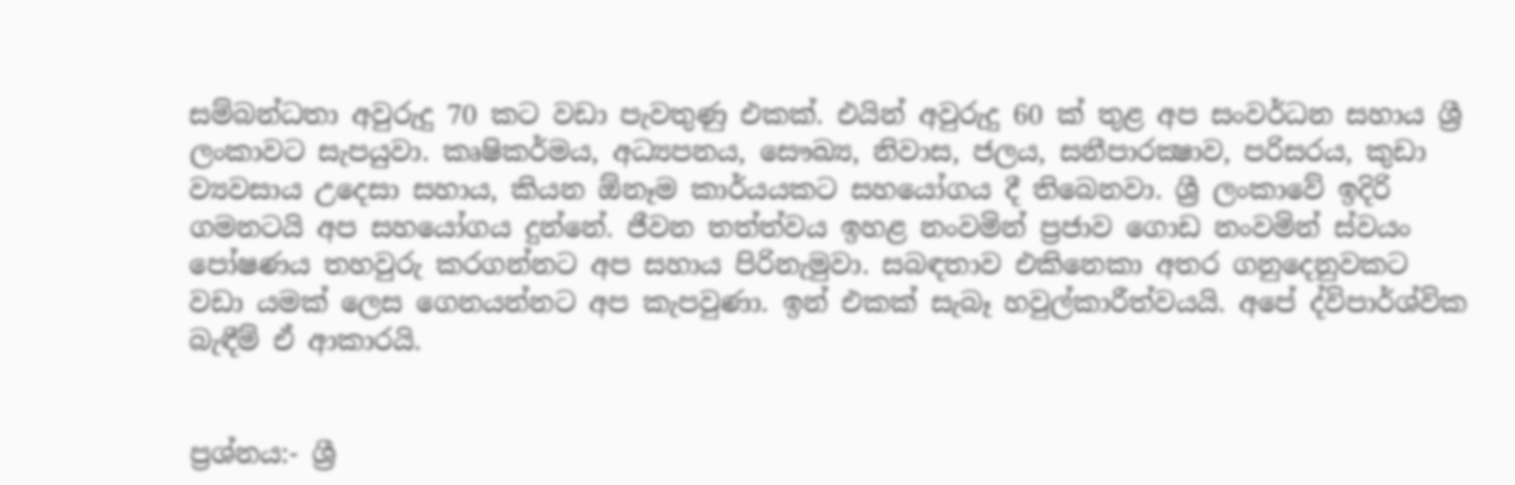සම්බන්ධතා අවුරුදු 70 කට වඩා පැවතුණු එකක්. එයින් අවුරුදු 60 ක් තුළ අප සංවර්ධන සහාය ශ්‍රී ලංකාවට සැපයුවා. කෘෂිකර්මය, අධ්‍යපනය, සෞඛ්‍ය, නිවාස, ජලය, සනීපාරක්‍ෂාව, පරිසරය, කුඩා ව්‍යවසාය උදෙසා සහාය, කියන ඕනෑම කාර්යයකට සහයෝගය දී තිබෙනවා. ශ්‍රී ලංකාවේ ඉදිරි ගමනටයි අප සහයෝගය දුන්නේ. ජීවන තත්ත්වය ඉහළ නංවමින් ප්‍රජාව ගොඩ නංවමින් ස්වයං පෝෂණය තහවුරු කරගන්නට අප සහාය පිරිනැමුවා. සබඳතාව එකිනෙකා අතර ගනුදෙනුවකට වඩා යමක් ලෙස ගෙනයන්නට අප කැපවුණා. ඉන් එකක් සැබෑ හවුල්කාරීත්වයයි. අපේ ද්විපාර්ශ්වික බැඳීම් ඒ ආකාරයි.


ප්‍රශ්නය:- ශ්‍රී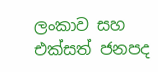ලංකාව සහ එක්සත් ජනපද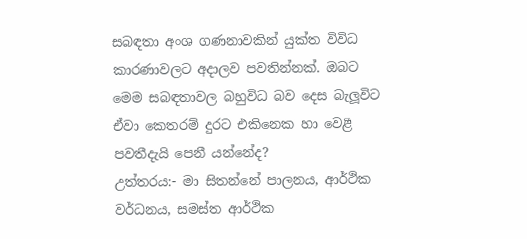සබඳතා අංශ ගණනාවකින් යුක්ත විවිධ කාරණාවලට අදාලව පවතින්නක්. ඔබට මෙම සබඳතාවල බහුවිධ බව දෙස බැලූවිට ඒවා කෙතරම් දුරට එකිනෙක හා වෙළී පවතීදැයි පෙනී යන්නේද?
උත්තරය:- මා සිතන්නේ පාලනය, ආර්ථික වර්ධනය, සමස්ත ආර්ථික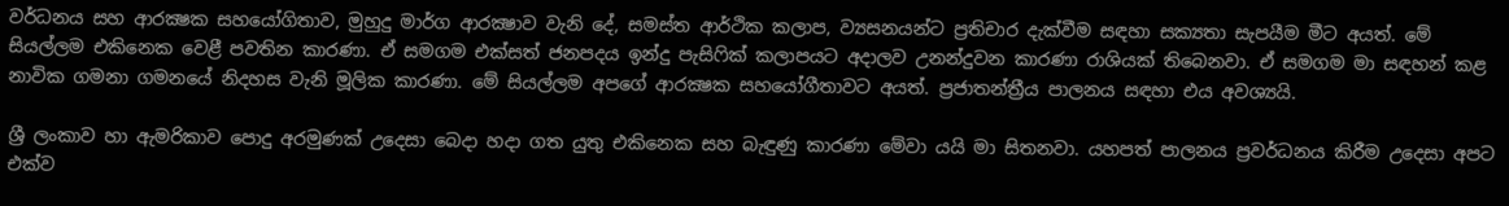වර්ධනය සහ ආරක්‍ෂක සහයෝගිතාව, මුහුදු මාර්ග ආරක්‍ෂාව වැනි දේ, සමස්ත ආර්ථික කලාප, ව්‍යසනයන්ට ප්‍රතිචාර දැක්වීම සඳහා සක්‍යතා සැපයීම මීට අයත්. මේ සියල්ලම එකිනෙක වෙළී පවතින කාරණා. ඒ සමගම එක්සත් ජනපදය ඉන්දු පැසිෆික් කලාපයට අදාලව උනන්දුවන කාරණා රාශියක් තිබෙනවා. ඒ සමගම මා සඳහන් කළ නාවික ගමනා ගමනයේ නිදහස වැනි මූලික කාරණා. මේ සියල්ලම අපගේ ආරක්‍ෂක සහයෝගීතාවට අයත්. ප්‍රජාතන්ත්‍රීය පාලනය සඳහා එය අවශ්‍යයි.

ශ්‍රී ලංකාව හා ඇමරිකාව පොදු අරමුණක් උදෙසා බෙදා හදා ගත යුතු එකිනෙක සහ බැඳුණු කාරණා මේවා යයි මා සිතනවා. යහපත් පාලනය ප්‍රවර්ධනය කිරීම උදෙසා අපට එක්ව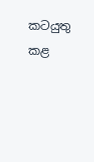කටයුතු කළ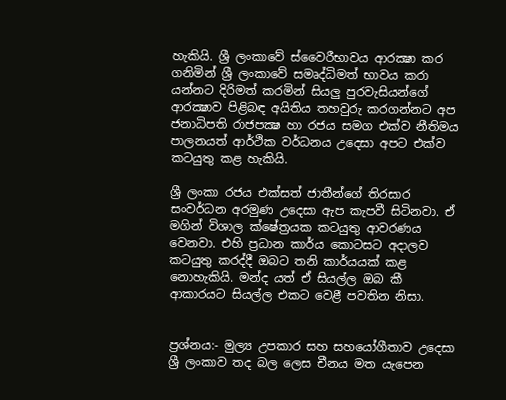හැකියි. ශ්‍රී ලංකාවේ ස්වෛරීභාවය ආරක්‍ෂා කර ගනිමින් ශ්‍රී ලංකාවේ සමෘද්ධිමත් භාවය කරා යන්නට දිරිමත් කරමින් සියලු පුරවැසියන්ගේ ආරක්‍ෂාව පිළිබඳ අයිතිය තහවුරු කරගන්නට අප ජනාධිපති රාජපක්‍ෂ හා රජය සමග එක්ව නීතිමය පාලනයත් ආර්ථික වර්ධනය උදෙසා අපට එක්ව කටයුතු කළ හැකියි.

ශ්‍රී ලංකා රජය එක්සත් ජාතීන්ගේ තිරසාර සංවර්ධන අරමුණ උදෙසා ඇප කැපවී සිටිනවා. ඒ මගින් විශාල ක්ෂේත්‍රයක කටයුතු ආවරණය වෙනවා. එහි ප්‍රධාන කාර්ය කොටසට අදාලව කටයුතු කරද්දී ඔබට තනි කාර්යයක් කළ නොහැකියි. මන්ද යත් ඒ සියල්ල ඔබ කී ආකාරයට සියල්ල එකට වෙළී පවතින නිසා.


ප්‍රශ්නය:- මුල්‍ය උපකාර සහ සහයෝගීතාව උදෙසා ශ්‍රී ලංකාව තද බල ලෙස චීනය මත යැපෙන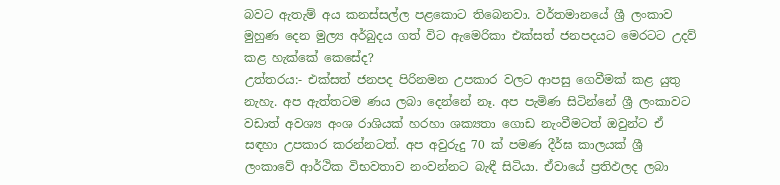බවට ඇතැම් අය කනස්සල්ල පළකොට තිබෙනවා. වර්තමානයේ ශ්‍රී ලංකාව මුහුණ දෙන මුල්‍ය අර්බුදය ගත් විට ඇමෙරිකා එක්සත් ජනපදයට මෙරටට උදව් කළ හැක්කේ කෙසේද?
උත්තරය:- එක්සත් ජනපද පිරිනමන උපකාර වලට ආපසු ගෙවීමක් කළ යුතු නැහැ. අප ඇත්තටම ණය ලබා දෙන්නේ නෑ. අප පැමිණ සිටින්නේ ශ්‍රී ලංකාවට වඩාත් අවශ්‍ය අංශ රාශියක් හරහා ශක්‍යතා ගොඩ නැංවීමටත් ඔවුන්ට ඒ සඳහා උපකාර කරන්නටත්. අප අවුරුදු 70 ක් පමණ දීර්ඝ කාලයක් ශ්‍රී ලංකාවේ ආර්ථික විභවතාව නංවන්නට බැඳී සිටියා. ඒවායේ ප්‍රතිඵලද ලබා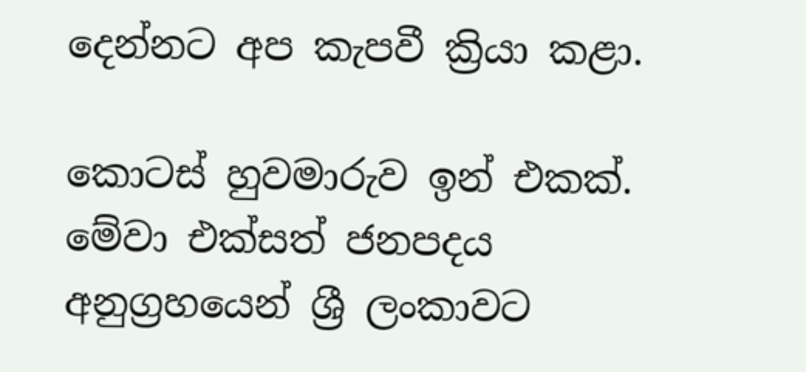දෙන්නට අප කැපවී ක්‍රියා කළා.

කොටස් හුවමාරුව ඉන් එකක්. මේවා එක්සත් ජනපදය අනුග්‍රහයෙන් ශ්‍රී ලංකාවට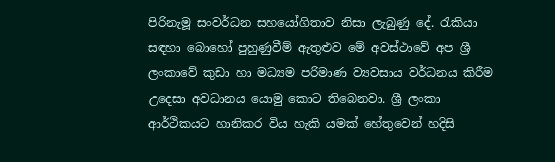පිරිනැමූ සංවර්ධන සහයෝගිතාව නිසා ලැබුණු දේ. රැකියා සඳහා බොහෝ පුහුණුවීම් ඇතුළුව මේ අවස්ථාවේ අප ශ්‍රී ලංකාවේ කුඩා හා මධ්‍යම පරිමාණ ව්‍යවසාය වර්ධනය කිරීම උදෙසා අවධානය යොමු කොට තිබෙනවා. ශ්‍රී ලංකා ආර්ථිකයට හානිකර විය හැකි යමක් හේතුවෙන් හදිසි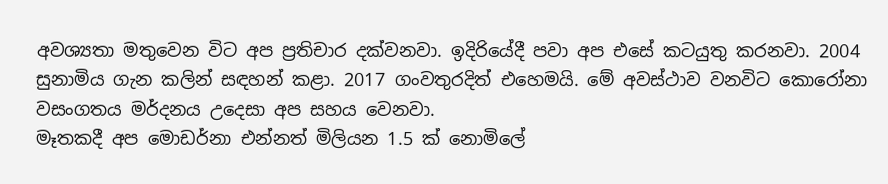අවශ්‍යතා මතුවෙන විට අප ප්‍රතිචාර දක්වනවා. ඉදිරියේදී පවා අප එසේ කටයුතු කරනවා. 2004 සුනාමිය ගැන කලින් සඳහන් කළා. 2017 ගංවතුරදිත් එහෙමයි. මේ අවස්ථාව වනවිට කොරෝනා වසංගතය මර්දනය උදෙසා අප සහය වෙනවා.
මෑතකදී අප මොඩර්නා එන්නත් මිලියන 1.5 ක් නොමිලේ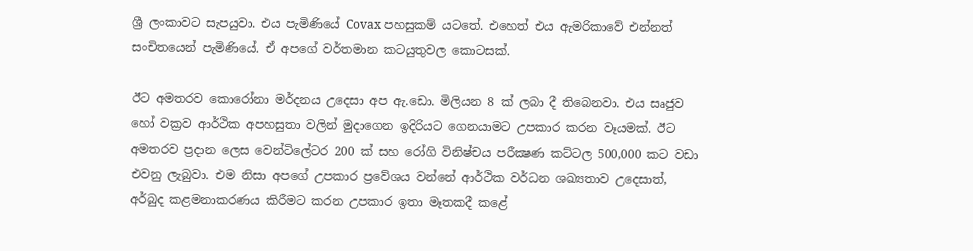ශ්‍රී ලංකාවට සැපයුවා. එය පැමිණියේ Covax පහසුකම් යටතේ. එහෙත් එය ඇමරිකාවේ එන්නත් සංචිතයෙන් පැමිණියේ. ඒ අපගේ වර්තමාන කටයුතුවල කොටසක්.

ඊට අමතරව කොරෝනා මර්දනය උදෙසා අප ඇ.ඩො. මිලියන 8 ක් ලබා දී තිබෙනවා. එය සෘජුව හෝ වක්‍රව ආර්ථික අපහසුතා වලින් මුදාගෙන ඉදිරියට ගෙනයාමට උපකාර කරන වෑයමක්. ඊට අමතරව ප්‍රදාන ලෙස වෙන්ටිලේටර 200 ක් සහ රෝගි විනිෂ්චය පරීක්‍ෂණ කට්ටල 500,000 කට වඩා එවනු ලැබුවා. එම නිසා අපගේ උපකාර ප්‍රවේශය වන්නේ ආර්ථික වර්ධන ශඛ්‍යතාව උදෙසාත්, අර්බුද කළමනාකරණය කිරීමට කරන උපකාර ඉතා මෑතකදී කළේ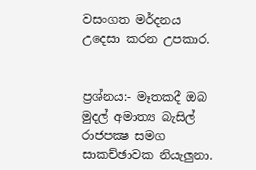වසංගත මර්දනය උදෙසා කරන උපකාර.


ප්‍රශ්නය:- මෑතකදී ඔබ මුදල් අමාත්‍ය බැසිල් රාජපක්‍ෂ සමග සාකච්ඡාවක නියැලුනා.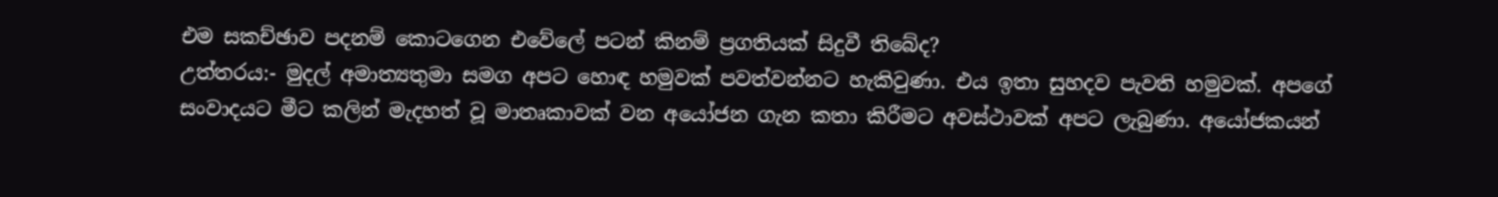එම සකච්ඡාව පදනම් කොටගෙන එවේලේ පටන් කිනම් ප්‍රගතියක් සිදුවී තිබේද?
උත්තරය:- මුදල් අමාත්‍යතුමා සමග අපට හොඳ හමුවක් පවත්වන්නට හැකිවුණා. එය ඉතා සුහදව පැවති හමුවක්. අපගේ සංවාදයට මීට කලින් මැදහත් වූ මාතෘකාවක් වන අයෝජන ගැන කතා කිරීමට අවස්ථාවක් අපට ලැබුණා. අයෝජකයන්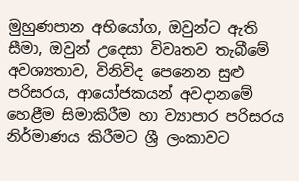මුහුණපාන අභියෝග, ඔවුන්ට ඇති සීමා, ඔවුන් උදෙසා විවෘතව තැබීමේ අවශ්‍යතාව, විනිවිද පෙනෙන සුළු පරිසරය, ආයෝජකයන් අවදානමේ හෙළීම සිමාකිරීම හා ව්‍යාපාර පරිසරය නිර්මාණය කිරීමට ශ්‍රී ලංකාවට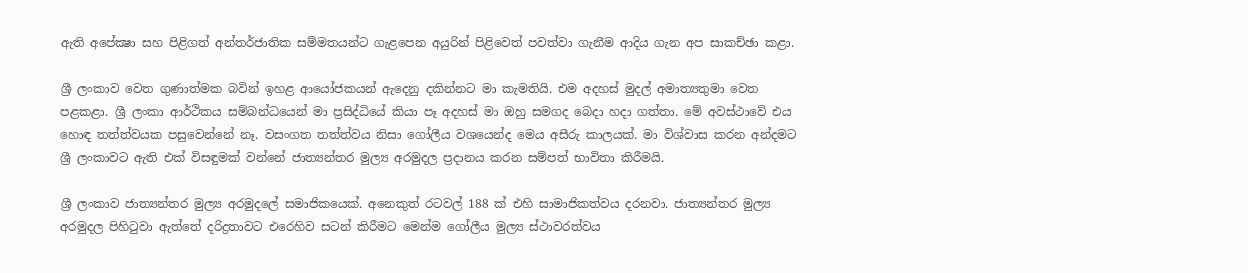ඇති අපේක්‍ෂා සහ පිළිගත් අන්තර්ජාතික සම්මතයන්ට ගැළපෙන අයුරින් පිළිවෙත් පවත්වා ගැනීම ආදිය ගැන අප සාකච්ඡා කළා.

ශ්‍රී ලංකාව වෙත ගුණාත්මක බවින් ඉහළ ආයෝජකයන් ඇදෙනු දකින්නට මා කැමතියි. එම අදහස් මුදල් අමාත්‍යතුමා වෙත පළකළා. ශ්‍රී ලංකා ආර්ථිකය සම්බන්ධයෙන් මා ප්‍රසිද්ධියේ කියා පෑ අදහස් මා ඔහු සමගද බෙදා හදා ගත්තා. මේ අවස්ථාවේ එය හොඳ තත්ත්වයක පසුවෙන්නේ නෑ. වසංගත තත්ත්වය නිසා ගෝලීය වශයෙන්ද මෙය අසීරු කාලයක්. මා විශ්වාස කරන අන්දමට ශ්‍රී ලංකාවට ඇති එක් විසඳුමක් වන්නේ ජාත්‍යන්තර මුල්‍ය අරමුදල ප්‍රදානය කරන සම්පත් භාවිතා කිරීමයි.

ශ්‍රී ලංකාව ජාත්‍යන්තර මුල්‍ය අරමුදලේ සමාජිකයෙක්. අනෙකුත් රටවල් 188 ක් එහි සාමාජිකත්වය දරනවා. ජාත්‍යන්තර මුල්‍ය අරමුදල පිහිටුවා ඇත්තේ දරිද්‍රතාවට එරෙහිව සටන් කිරීමට මෙන්ම ගෝලීය මුල්‍ය ස්ථාවරත්වය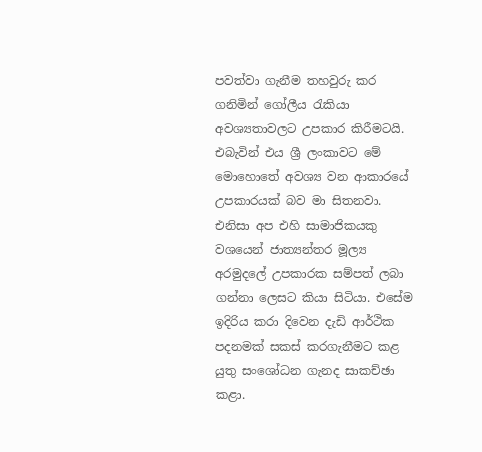පවත්වා ගැනීම තහවුරු කර ගනිමින් ගෝලීය රැකියා අවශ්‍යතාවලට උපකාර කිරීමටයි. එබැවින් එය ශ්‍රී ලංකාවට මේ මොහොතේ අවශ්‍ය වන ආකාරයේ උපකාරයක් බව මා සිතනවා. එනිසා අප එහි සාමාජිකයකු වශයෙන් ජාත්‍යන්තර මූල්‍ය අරමුදලේ උපකාරක සම්පත් ලබා ගන්නා ලෙසට කියා සිටියා. එසේම ඉදිරිය කරා දිවෙන දැඩි ආර්ථික පදනමක් සකස් කරගැනීමට කළ යුතු සංශෝධන ගැනද සාකච්ඡා කළා.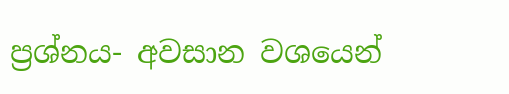ප්‍රශ්නය- අවසාන වශයෙන්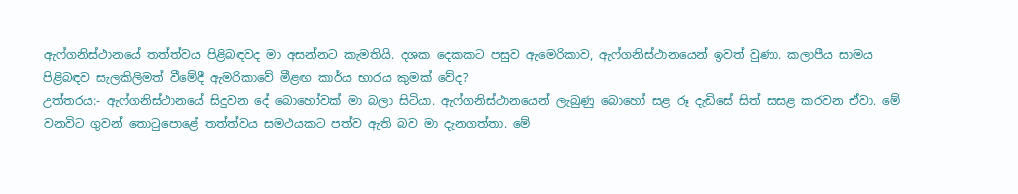ඇෆ්ගනිස්ථානයේ තත්ත්වය පිළිබඳවද මා අසන්නට කැමතියි. දශක දෙකකට පසුව ඇමෙරිකාව, ඇෆ්ගනිස්ථානයෙන් ඉවත් වුණා. කලාපීය සාමය පිළිබඳව සැලකිලිමත් වීමේදී ඇමරිකාවේ මීළඟ කාර්ය භාරය කුමක් වේද?
උත්තරය:- ඇෆ්ගනිස්ථානයේ සිදුවන දේ බොහෝවක් මා බලා සිටියා. ඇෆ්ගනිස්ථානයෙන් ලැබුණු බොහෝ සළ රූ දැඩිසේ සිත් සසළ කරවන ඒවා. මේ වනවිට ගුවන් තොටුපොළේ තත්ත්වය සමථයකට පත්ව ඇති බව මා දැනගත්තා. මේ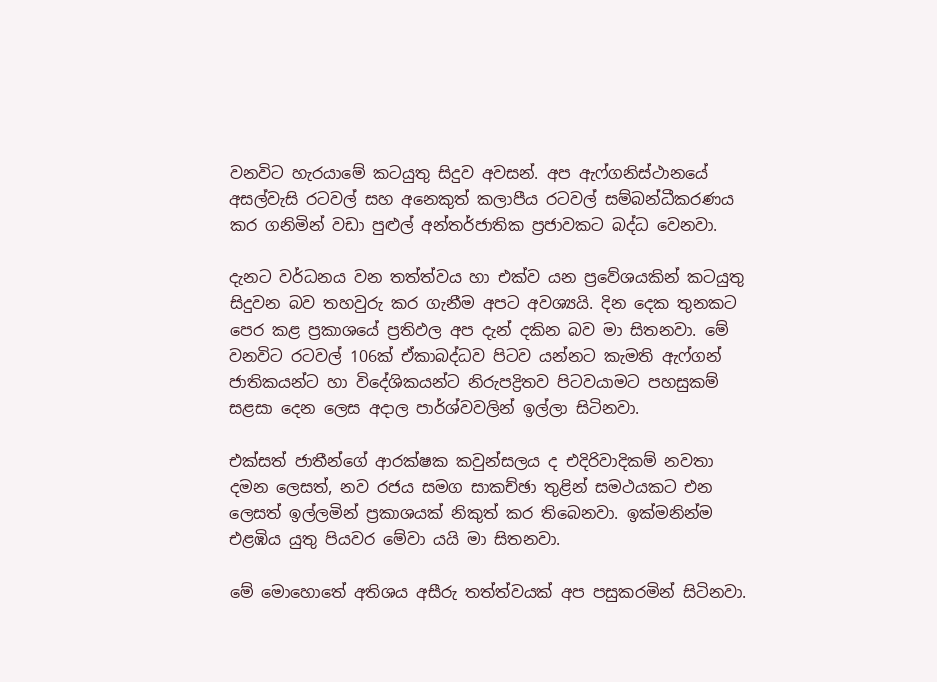වනවිට හැරයාමේ කටයුතු සිදුව අවසන්. අප ඇෆ්ගනිස්ථානයේ අසල්වැසි රටවල් සහ අනෙකුත් කලාපීය රටවල් සම්බන්ධීකරණය කර ගනිමින් වඩා පුළුල් අන්තර්ජාතික ප්‍රජාවකට බද්ධ වෙනවා.

දැනට වර්ධනය වන තත්ත්වය හා එක්ව යන ප්‍රවේශයකින් කටයුතු සිදුවන බව තහවුරු කර ගැනීම අපට අවශ්‍යයි. දින දෙක තුනකට පෙර කළ ප්‍රකාශයේ ප්‍රතිඵල අප දැන් දකින බව මා සිතනවා. මේ වනවිට රටවල් 106ක් ඒකාබද්ධව පිටව යන්නට කැමති ඇෆ්ගන් ජාතිකයන්ට හා විදේශිකයන්ට නිරුපද්‍රිතව පිටවයාමට පහසුකම් සළසා දෙන ලෙස අදාල පාර්ශ්වවලින් ඉල්ලා සිටිනවා.

එක්සත් ජාතීන්ගේ ආරක්ෂක කවුන්සලය ද එදිරිවාදිකම් නවතා දමන ලෙසත්, නව රජය සමග සාකච්ඡා තුළින් සමථයකට එන ලෙසත් ඉල්ලමින් ප්‍රකාශයක් නිකුත් කර තිබෙනවා. ඉක්මනින්ම එළඹිය යුතු පියවර මේවා යයි මා සිතනවා.

මේ මොහොතේ අතිශය අසීරු තත්ත්වයක් අප පසුකරමින් සිටිනවා.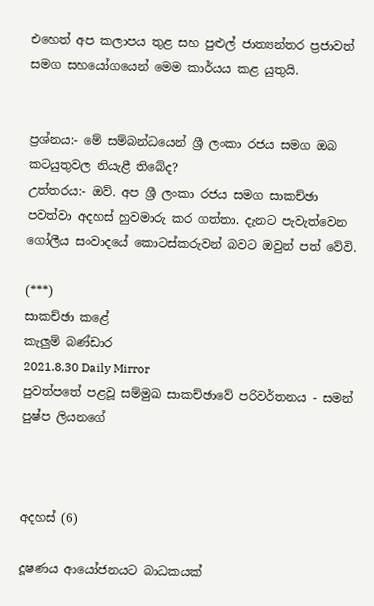එහෙත් අප කලාපය තුළ සහ පුළුල් ජාත්‍යන්තර ප්‍රජාවත් සමග සහයෝගයෙන් මෙම කාර්යය කළ යුතුයි.


ප්‍රශ්නය:- මේ සම්බන්ධයෙන් ශ්‍රී ලංකා රජය සමග ඔබ කටයුතුවල නියැළී තිබේද?
උත්තරය:- ඔව්. අප ශ්‍රී ලංකා රජය සමග සාකච්ඡා පවත්වා අදහස් හුවමාරු කර ගත්තා. දැනට පැවැත්වෙන ගෝලීය සංවාදයේ කොටස්කරුවන් බවට ඔවුන් පත් වේවි.

(***)
සාකච්ඡා කළේ
කැලුම් බණ්ඩාර
2021.8.30 Daily Mirror
පුවත්පතේ පළවූ සම්මුඛ සාකච්ඡාවේ පරිවර්තනය - සමන් පුෂ්ප ලියනගේ



අදහස් (6)

දූෂණය ආයෝජනයට බාධකයක්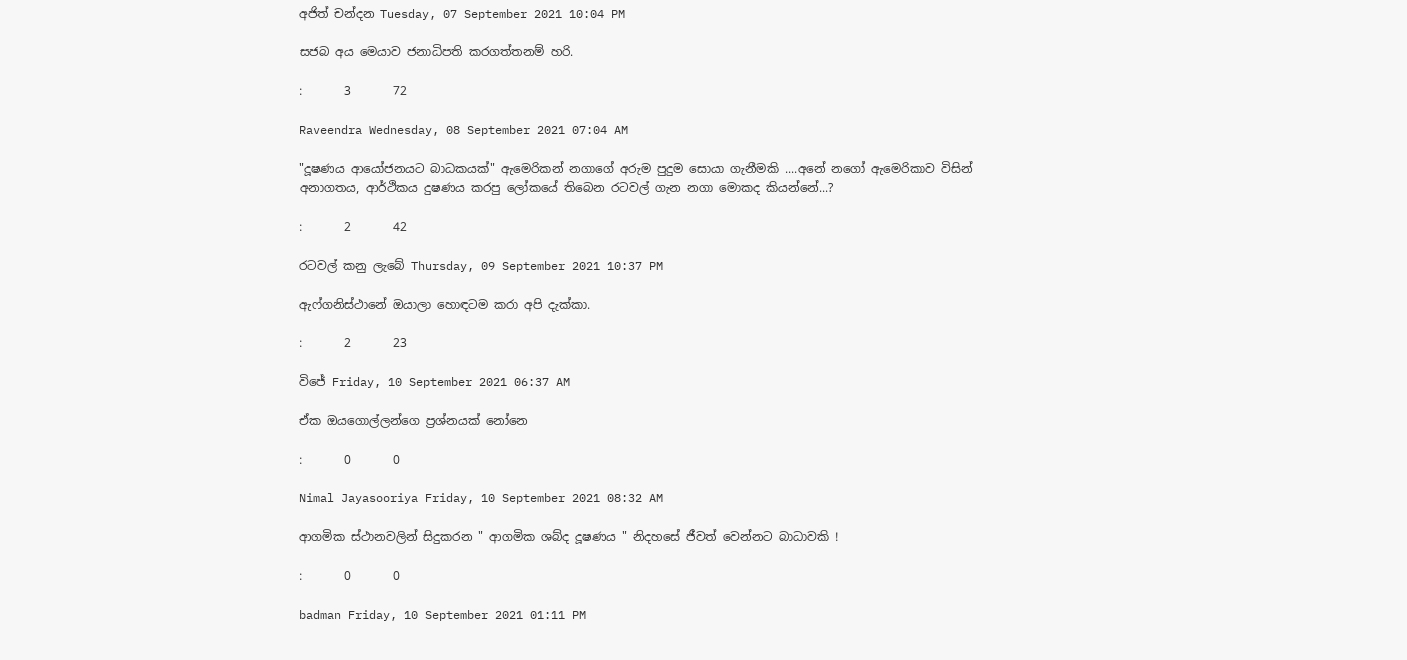අජිත් චන්දන Tuesday, 07 September 2021 10:04 PM

සජබ අය මෙයාව ජනාධිපති කරගත්තනම් හරි.

:       3       72

Raveendra Wednesday, 08 September 2021 07:04 AM

"දූෂණය ආයෝජනයට බාධකයක්" ඇමෙරිකන් නගාගේ අරුම පුදුම සොයා ගැනීමකි ....අනේ නගෝ ඇමෙරිකාව විසින් අනාගතය, ආර්ථිකය දුෂණය කරපු ලෝකයේ තිබෙන රටවල් ගැන නගා මොකද කියන්නේ...?

:       2       42

රටවල් කනු ලැබේ Thursday, 09 September 2021 10:37 PM

ඇෆ්ගනිස්ථානේ ඔයාලා හොඳටම කරා අපි දැක්කා.

:       2       23

විජේ Friday, 10 September 2021 06:37 AM

ඒක ඔයගොල්ලන්ගෙ ප්‍රශ්නයක් නෝනෙ

:       0       0

Nimal Jayasooriya Friday, 10 September 2021 08:32 AM

ආගමික ස්ථානවලින් සිදුකරන " ආගමික ශබ්ද දූෂණය " නිදහසේ ජීවත් වෙන්නට බාධාවකි !

:       0       0

badman Friday, 10 September 2021 01:11 PM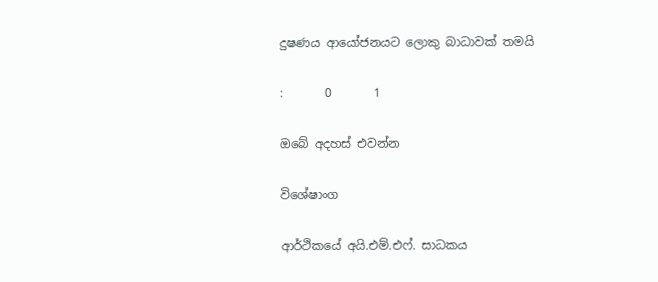දුෂණය ආයෝජනයට ලොකු බාධාවක් තමයි

:       0       1

ඔබේ අදහස් එවන්න

විශේෂාංග

ආර්ථිකයේ අයි.එම්.එෆ්. සාධකය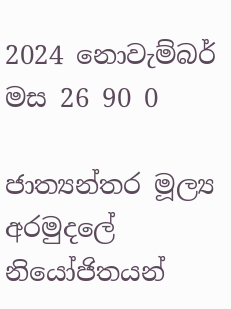2024 නොවැම්බර් මස 26 90 0

ජාත්‍යන්තර මූල්‍ය අරමුදලේ නියෝජිතයන්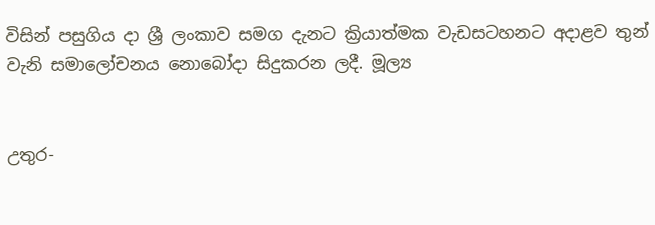විසින් පසුගිය දා ශ්‍රී ලංකාව සමග දැනට ක්‍රියාත්මක වැඩසටහනට අදාළව තුන් වැනි සමාලෝචනය නොබෝදා සිදුකරන ලදී. මූල්‍ය


උතුර-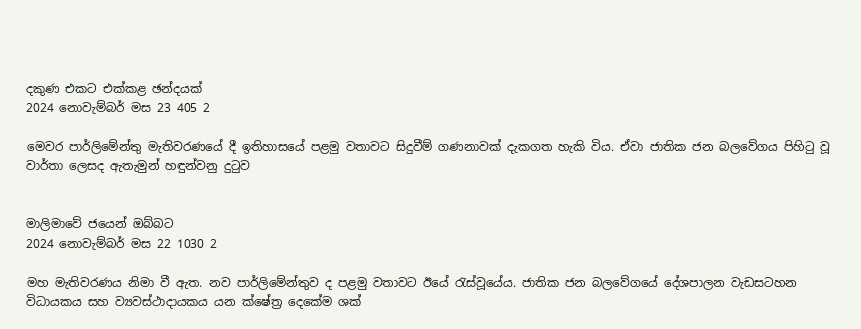දකුණ එකට එක්කළ ඡන්දයක්
2024 නොවැම්බර් මස 23 405 2

මෙවර පාර්ලිමේන්තු මැතිවරණයේ දී ඉතිහාසයේ පළමු වතාවට සිදුවීම් ගණනාවක් දැකගත හැකි විය. ඒවා ජාතික ජන බලවේගය පිහිටු වූ වාර්තා ලෙසද ඇතැමුන් හඳුන්වනු දුටුව


මාලිමාවේ ජයෙන් ඔබ්බට
2024 නොවැම්බර් මස 22 1030 2

මහ මැතිවරණය නිමා වී ඇත. නව පාර්ලිමේන්තුව ද පළමු වතාවට ඊයේ රැස්වූයේය. ජාතික ජන බලවේගයේ දේශපාලන වැඩසටහන විධායකය සහ ව්‍යවස්ථාදායකය යන ක්ෂේත්‍ර දෙකේම ශක්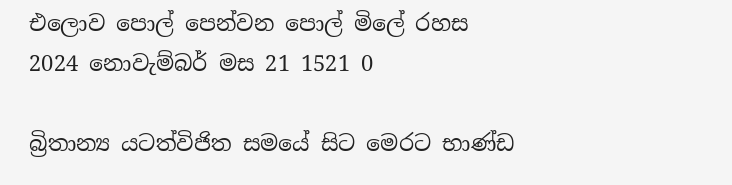එලොව පොල් පෙන්වන පොල් මිලේ රහස
2024 නොවැම්බර් මස 21 1521 0

බ්‍රිතාන්‍ය යටත්විජිත සමයේ සිට මෙරට භාණ්ඩ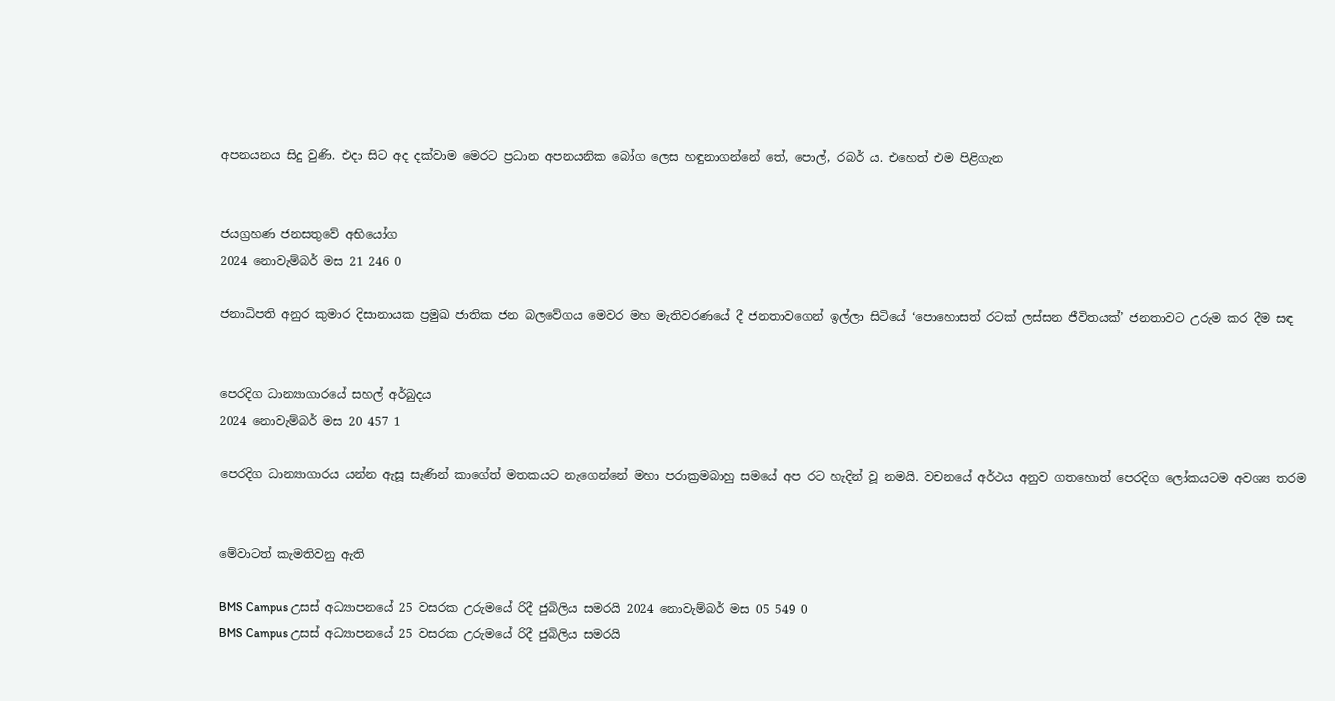අපනයනය සිදු වුණි. එදා සිට අද දක්වාම මෙරට ප්‍රධාන අපනයනික බෝග ලෙස හඳුනාගන්නේ තේ, පොල්, රබර් ය. එහෙත් එම පිළිගැන


ජයග්‍රහණ ජනසතුවේ අභියෝග
2024 නොවැම්බර් මස 21 246 0

ජනාධිපති අනුර කුමාර දිසානායක ප්‍රමුඛ ජාතික ජන බලවේගය මෙවර මහ මැතිවරණයේ දී ජනතාවගෙන් ඉල්ලා සිටියේ ‘පොහොසත් රටක් ලස්සන ජීවිතයක්’ ජනතාවට උරුම කර දීම සඳ


පෙරදිග ධාන්‍යාගාරයේ සහල් අර්බුදය
2024 නොවැම්බර් මස 20 457 1

පෙරදිග ධාන්‍යාගාරය යන්න ඇසූ සැණින් කාගේත් මතකයට නැගෙන්නේ මහා පරාක්‍රමබාහු සමයේ අප රට හැදින් වූ නමයි. වචනයේ අර්ථය අනුව ගතහොත් පෙරදිග ලෝකයටම අවශ්‍ය තරම


මේවාටත් කැමතිවනු ඇති

BMS Campus උසස් අධ්‍යාපනයේ 25 වසරක උරුමයේ රිදී ජුබිලිය සමරයි 2024 නොවැම්බර් මස 05 549 0
BMS Campus උසස් අධ්‍යාපනයේ 25 වසරක උරුමයේ රිදී ජුබිලිය සමරයි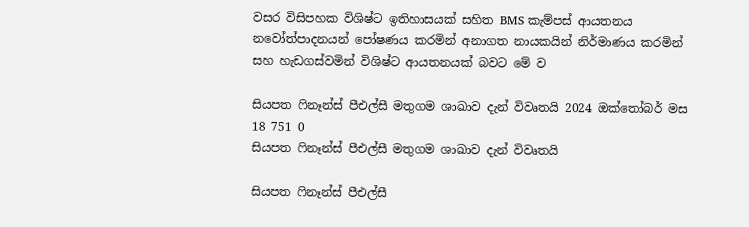වසර විසිපහක විශිෂ්ට ඉතිහාසයක් සහිත BMS කැම්පස් ආයතනය නවෝත්පාදනයන් පෝෂණය කරමින් අනාගත නායකයින් නිර්මාණය කරමින් සහ හැඩගස්වමින් විශිෂ්ට ආයතනයක් බවට මේ ව

සියපත ෆිනෑන්ස් පීඑල්සී මතුගම ශාඛාව දැන් විවෘතයි 2024 ඔක්තෝබර් මස 18 751 0
සියපත ෆිනෑන්ස් පීඑල්සී මතුගම ශාඛාව දැන් විවෘතයි

සියපත ෆිනෑන්ස් පීඑල්සී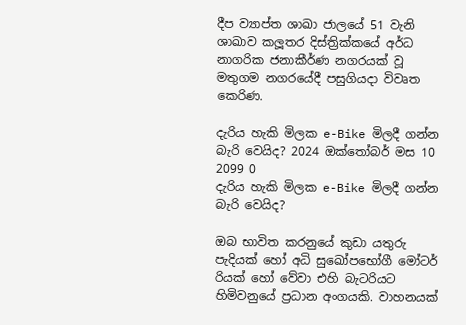දීප ව්‍යාප්ත ශාඛා ජාලයේ 51 වැනි ශාඛාව කලූතර දිස්ත්‍රික්කයේ අර්ධ නාගරික ජනාකීර්ණ නගරයක් වූ මතුගම නගරයේදී පසුගියදා විවෘත කෙරිණ.

දැරිය හැකි මිලක e-Bike මිලදී ගන්න බැරි වෙයිද? 2024 ඔක්තෝබර් මස 10 2099 0
දැරිය හැකි මිලක e-Bike මිලදී ගන්න බැරි වෙයිද?

ඔබ භාවිත කරනුයේ කුඩා යතුරු පැදියක් හෝ අධි සුඛෝපභෝගී මෝටර් රියක් හෝ වේවා එහි බැටරියට හිමිවනුයේ ප්‍රධාන අංගයකි. වාහනයක්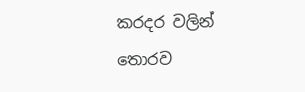කරදර වලින් තොරව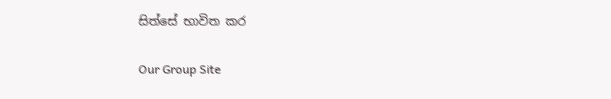සිත්සේ භාවිත කර

Our Group Site